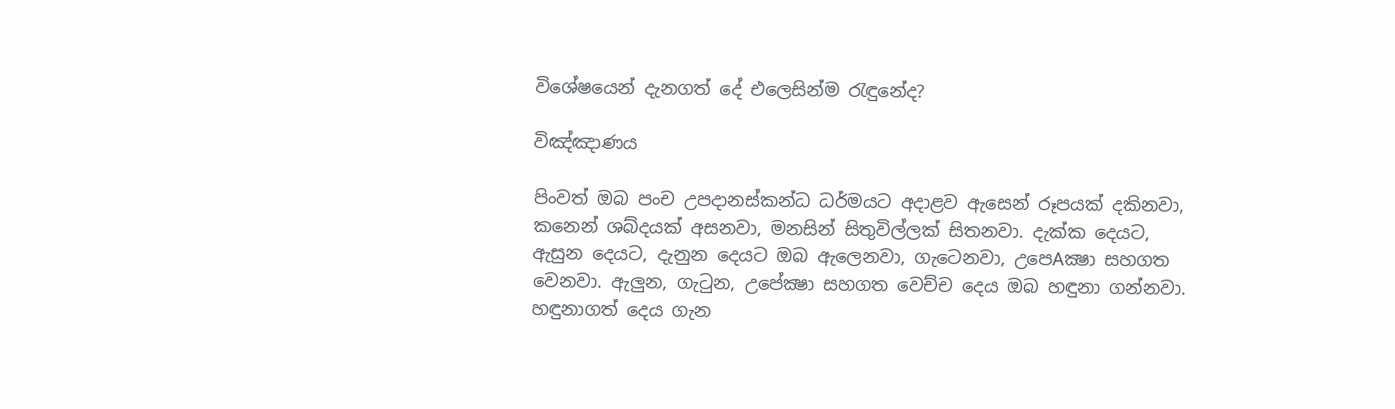විශේෂයෙන් දැනගත් දේ එලෙසින්ම රැඳුනේද?

විඤ්ඤාණය

පිංවත් ඔබ පංච උපදානස්‌කන්ධ ධර්මයට අදාළව ඇසෙන් රූපයක්‌ දකිනවා, කනෙන් ශබ්දයක්‌ අසනවා, මනසින් සිතුවිල්ලක්‌ සිතනවා. දැක්‌ක දෙයට, ඇසුන දෙයට, දැනුන දෙයට ඔබ ඇලෙනවා, ගැටෙනවා, උපෙAක්‍ෂා සහගත වෙනවා. ඇලුන, ගැටුන, උපේක්‍ෂා සහගත වෙච්ච දෙය ඔබ හඳුනා ගන්නවා. හඳුනාගත් දෙය ගැන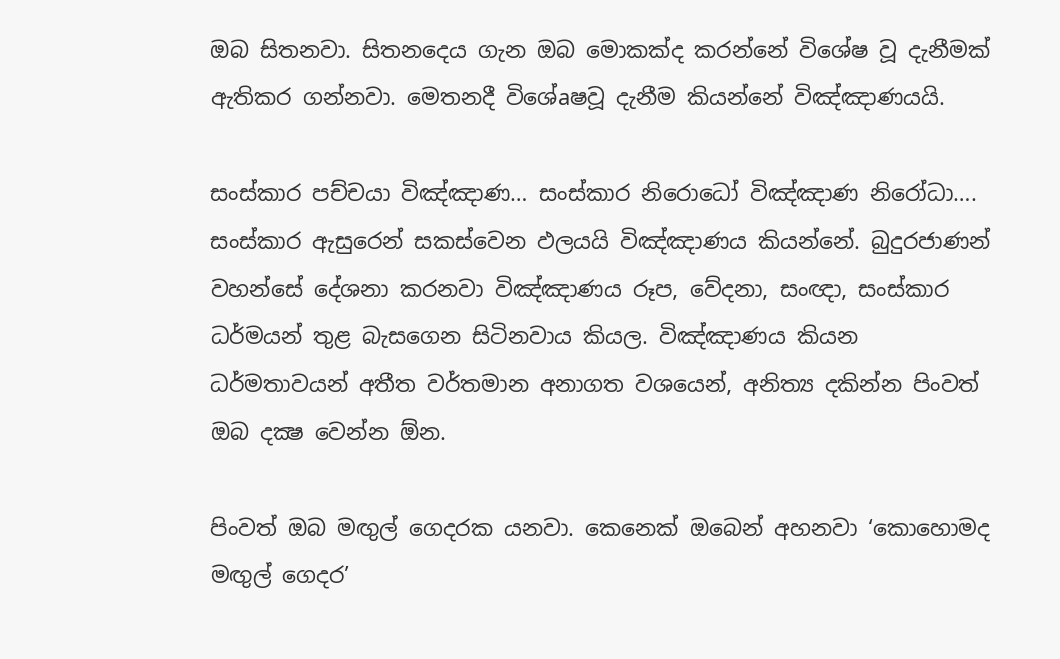ඔබ සිතනවා. සිතනදෙය ගැන ඔබ මොකක්‌ද කරන්නේ විශේෂ වූ දැනීමක්‌ ඇතිකර ගන්නවා. මෙතනදී විශේaෂවූ දැනීම කියන්නේ විඤ්ඤාණයයි.

සංස්‌කාර පච්චයා විඤ්ඤාණ… සංස්‌කාර නිරොධෝ විඤ්ඤාණ නිරෝධා…. සංස්‌කාර ඇසුරෙන් සකස්‌වෙන ඵලයයි විඤ්ඤාණය කියන්නේ. බුදුරජාණන් වහන්සේ දේශනා කරනවා විඤ්ඤාණය රූප, වේදනා, සංඥා, සංස්‌කාර ධර්මයන් තුළ බැසගෙන සිටිනවාය කියල. විඤ්ඤාණය කියන ධර්මතාවයන් අතීත වර්තමාන අනාගත වශයෙන්, අනිත්‍ය දකින්න පිංවත් ඔබ දක්‍ෂ වෙන්න ඕන.

පිංවත් ඔබ මඟුල් ගෙදරක යනවා. කෙනෙක්‌ ඔබෙන් අහනවා ‘කොහොමද මඟුල් ගෙදර’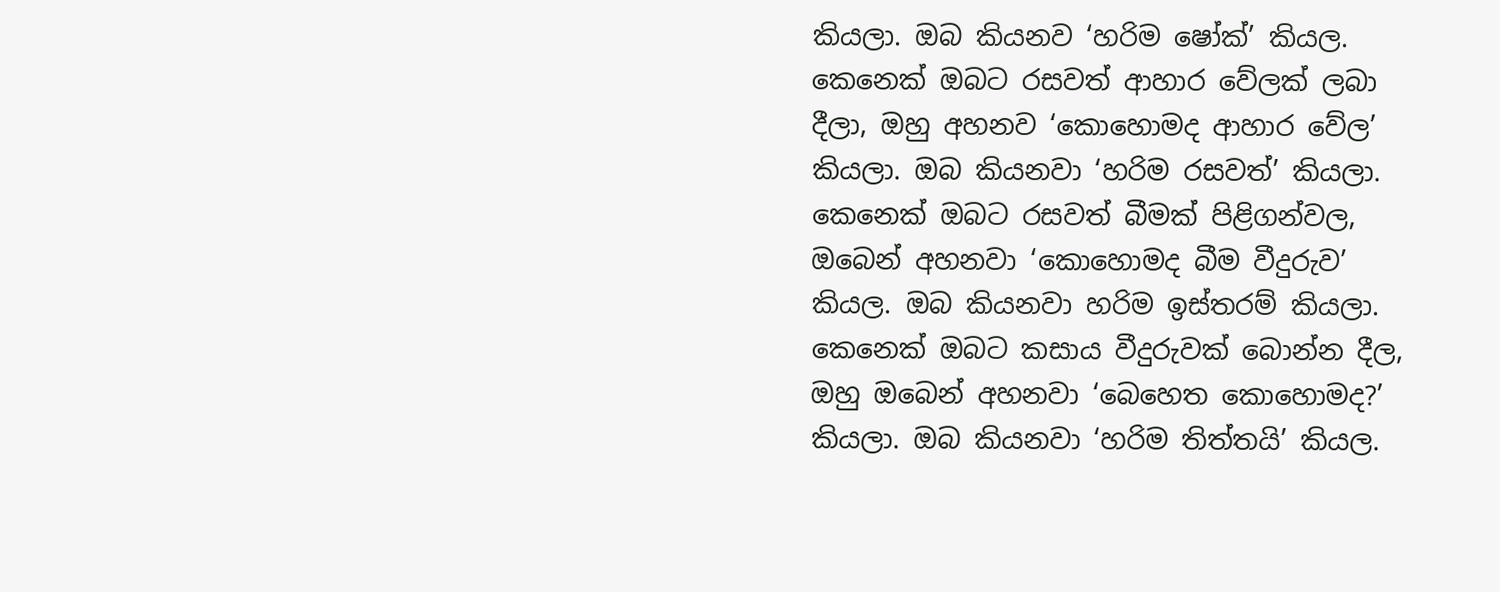කියලා. ඔබ කියනව ‘හරිම ෂෝක්‌’ කියල. කෙනෙක්‌ ඔබට රසවත් ආහාර වේලක්‌ ලබා දීලා, ඔහු අහනව ‘කොහොමද ආහාර වේල’ කියලා. ඔබ කියනවා ‘හරිම රසවත්’ කියලා. කෙනෙක්‌ ඔබට රසවත් බීමක්‌ පිළිගන්වල, ඔබෙන් අහනවා ‘කොහොමද බීම වීදුරුව’ කියල. ඔබ කියනවා හරිම ඉස්‌තරම් කියලා. කෙනෙක්‌ ඔබට කසාය වීදුරුවක්‌ බොන්න දීල, ඔහු ඔබෙන් අහනවා ‘බෙහෙත කොහොමද?’ කියලා. ඔබ කියනවා ‘හරිම තිත්තයි’ කියල.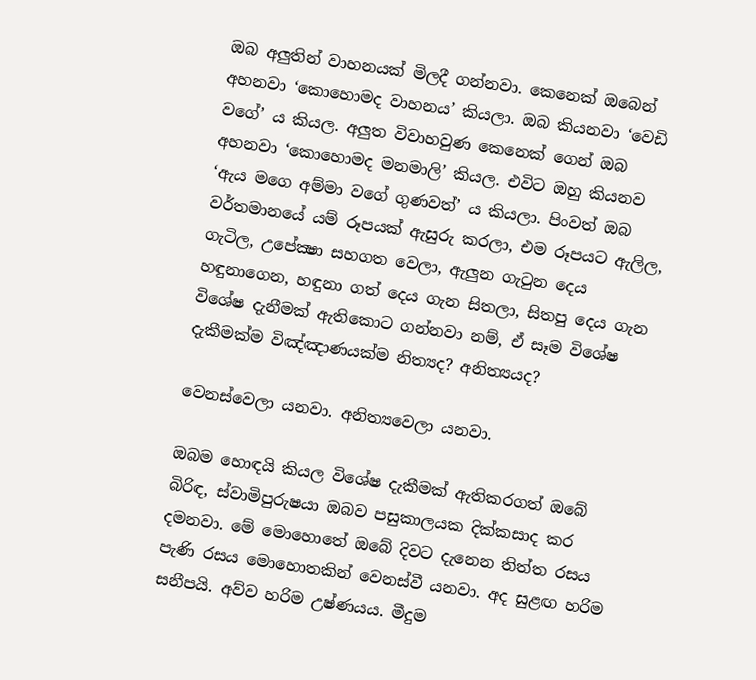ඔබ අලුතින් වාහනයක්‌ මිලදී ගන්නවා. කෙනෙක්‌ ඔබෙන් අහනවා ‘කොහොමද වාහනය’ කියලා. ඔබ කියනවා ‘වෙඩි වගේ’ ය කියල. අලුත විවාහවුණ කෙනෙක්‌ ගෙන් ඔබ අහනවා ‘කොහොමද මනමාලි’ කියල. එවිට ඔහු කියනව ‘ඇය මගෙ අම්මා වගේ ගුණවත්’ ය කියලා. පිංවත් ඔබ වර්තමානයේ යම් රූපයක්‌ ඇසුරු කරලා, එම රූපයට ඇලිල, ගැටිල, උපේක්‍ෂා සහගත වෙලා, ඇලුන ගැටුන දෙය හඳුනාගෙන, හඳුනා ගත් දෙය ගැන සිතලා, සිතපු දෙය ගැන විශේෂ දැනීමක්‌ ඇතිකොට ගන්නවා නම්, ඒ සෑම විශේෂ දැකීමක්‌ම විඤ්ඤාණයක්‌ම නිත්‍යද? අනිත්‍යයද?

වෙනස්‌වෙලා යනවා. අනිත්‍යවෙලා යනවා.

ඔබම හොඳයි කියල විශේෂ දැකීමක්‌ ඇතිකරගත් ඔබේ බිරිඳ, ස්‌වාමිපුරුෂයා ඔබව පසුකාලයක දික්‌කසාද කර දමනවා. මේ මොහොතේ ඔබේ දිවට දැනෙන තිත්ත රසය පැණි රසය මොහොතකින් වෙනස්‌වී යනවා. අද සුළඟ හරිම සනීපයි. අව්ව හරිම උෂ්ණයය. මීදුම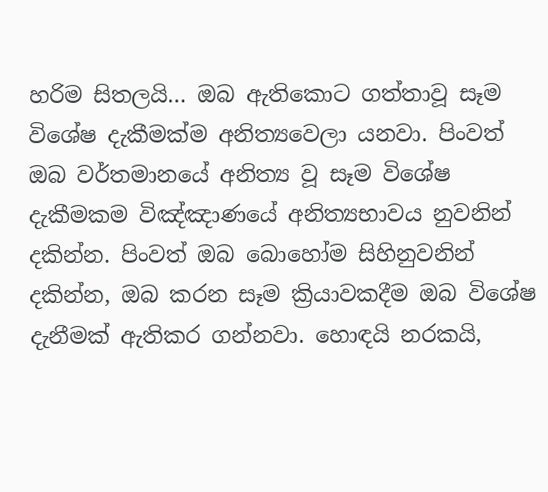හරිම සිතලයි… ඔබ ඇතිකොට ගත්තාවූ සෑම විශේෂ දැකීමක්‌ම අනිත්‍යවෙලා යනවා. පිංවත් ඔබ වර්තමානයේ අනිත්‍ය වූ සෑම විශේෂ දැකීමකම විඤ්ඤාණයේ අනිත්‍යභාවය නුවනින් දකින්න. පිංවත් ඔබ බොහෝම සිහිනුවනින් දකින්න, ඔබ කරන සෑම ක්‍රියාවකදීම ඔබ විශේෂ දැනීමක්‌ ඇතිකර ගන්නවා. හොඳයි නරකයි,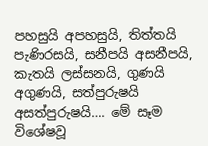පහසුයි අපහසුයි, තිත්තයි පැණිරසයි, සනීපයි අසනීපයි, කැතයි ලස්‌සනයි, ගුණයි අගුණයි, සත්පුරුෂයි අසත්පුරුෂයි…. මේ සෑම විශේෂවූ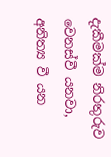දැකීමක්‌ම නිරතුරුව වෙනස්‌වී යනවා, අනිත්‍ය වී යන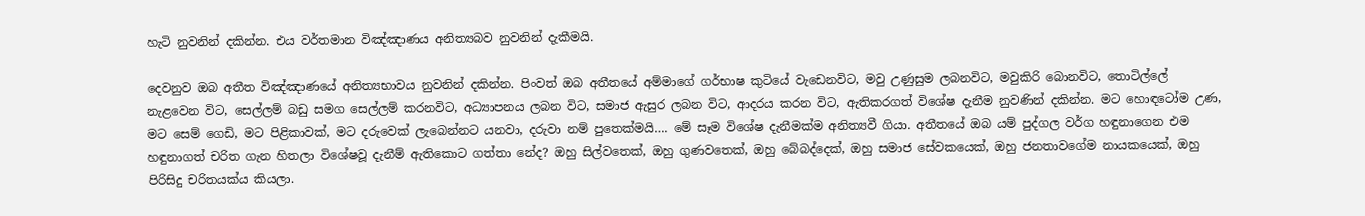හැටි නුවනින් දකින්න. එය වර්තමාන විඤ්ඤාණය අනිත්‍යබව නුවනින් දැකීමයි.

දෙවනුව ඔබ අතීත විඤ්ඤාණයේ අනිත්‍යභාවය නුවනින් දකින්න. පිංවත් ඔබ අතීතයේ අම්මාගේ ගර්භාෂ කුටියේ වැඩෙනවිට, මවු උණුසුම ලබනවිට, මවුකිරි බොනවිට, තොටිල්ලේ නැළවෙන විට, සෙල්ලම් බඩු සමග සෙල්ලම් කරනවිට, අධ්‍යාපනය ලබන විට, සමාජ ඇසුර ලබන විට, ආදරය කරන විට, ඇතිකරගත් විශේෂ දැනීම නුවණින් දකින්න. මට හොඳටෝම උණ, මට සෙම් ගෙඩි, මට පිළිකාවක්‌, මට දරුවෙක්‌ ලැබෙන්නට යනවා, දරුවා නම් පුතෙක්‌මයි…. මේ සෑම විශේෂ දැනීමක්‌ම අනිත්‍යවී ගියා. අතීතයේ ඔබ යම් පුද්ගල වර්ග හඳුනාගෙන එම හඳුනාගත් චරිත ගැන හිතලා විශේෂවූ දැනීම් ඇතිකොට ගත්තා නේද? ඔහු සිල්වතෙක්‌, ඔහු ගුණවතෙක්‌, ඔහු බේබද්දෙක්‌, ඔහු සමාජ සේවකයෙක්‌, ඔහු ජනතාවගේම නායකයෙක්‌, ඔහු පිරිසිදු චරිතයක්‌ය කියලා.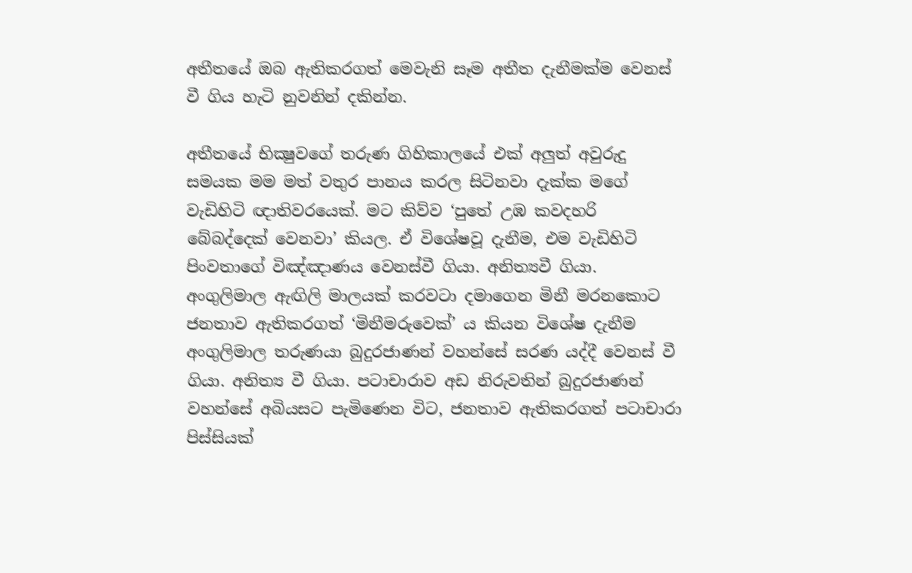අතීතයේ ඔබ ඇතිකරගත් මෙවැනි සෑම අතීත දැනීමක්‌ම වෙනස්‌ වී ගිය හැටි නුවනින් දකින්න.

අතීතයේ භික්‍ෂුවගේ තරුණ ගිහිකාලයේ එක්‌ අලුත් අවුරුදු සමයක මම මත් වතුර පානය කරල සිටිනවා දැක්‌ක මගේ වැඩිහිටි ඥාතිවරයෙක්‌. මට කිව්ව ‘පුතේ උඹ කවදහරි බේබද්දෙක්‌ වෙනවා’ කියල. ඒ විශේෂවූ දැනීම, එම වැඩිහිටි පිංවතාගේ විඤ්ඤාණය වෙනස්‌වී ගියා. අනිත්‍යවී ගියා. අංගුලිමාල ඇඟිලි මාලයක්‌ කරවටා දමාගෙන මිනී මරනකොට ජනතාව ඇතිකරගත් ‘මිනීමරුවෙක්‌’ ය කියන විශේෂ දැනීම අංගුලිමාල තරුණයා බුදුරජාණන් වහන්සේ සරණ යද්දී වෙනස්‌ වී ගියා. අනිත්‍ය වී ගියා. පටාචාරාව අඩ නිරුවතින් බුදුරජාණන් වහන්සේ අබියසට පැමිණෙන විට, ජනතාව ඇතිකරගත් පටාචාරා පිස්‌සියක්‌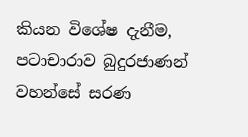කියන විශේෂ දැනීම, පටාචාරාව බුදුරජාණන් වහන්සේ සරණ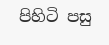පිහිටි පසු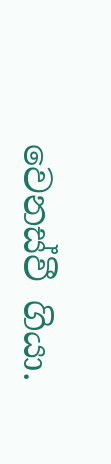වෙනස්‌වී ගියා.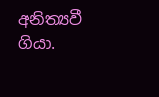අනිත්‍යවී ගියා.